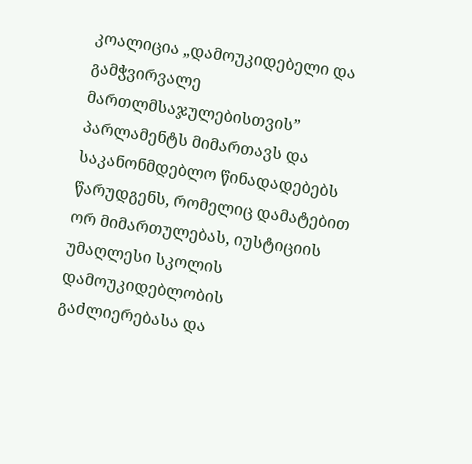კოალიცია „დამოუკიდებელი და გამჭვირვალე მართლმსაჯულებისთვის” პარლამენტს მიმართავს და საკანონმდებლო წინადადებებს წარუდგენს, რომელიც დამატებით ორ მიმართულებას, იუსტიციის უმაღლესი სკოლის დამოუკიდებლობის გაძლიერებასა და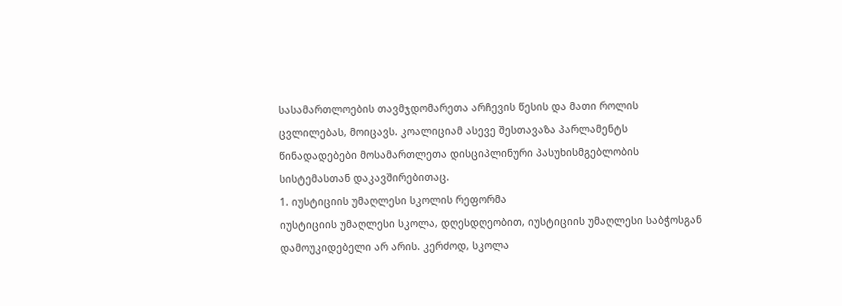სასამართლოების თავმჯდომარეთა არჩევის წესის და მათი როლის ცვლილებას, მოიცავს. კოალიციამ ასევე შესთავაზა პარლამენტს წინადადებები მოსამართლეთა დისციპლინური პასუხისმგებლობის სისტემასთან დაკავშირებითაც.
1. იუსტიციის უმაღლესი სკოლის რეფორმა
იუსტიციის უმაღლესი სკოლა, დღესდღეობით, იუსტიციის უმაღლესი საბჭოსგან დამოუკიდებელი არ არის. კერძოდ, სკოლა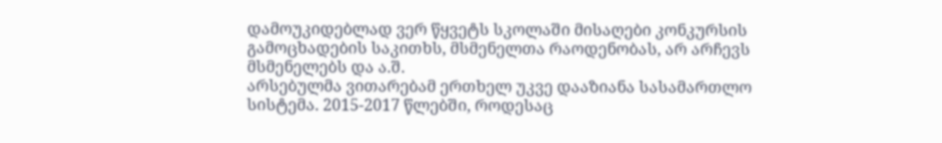დამოუკიდებლად ვერ წყვეტს სკოლაში მისაღები კონკურსის გამოცხადების საკითხს, მსმენელთა რაოდენობას, არ არჩევს მსმენელებს და ა.შ.
არსებულმა ვითარებამ ერთხელ უკვე დააზიანა სასამართლო სისტემა. 2015-2017 წლებში, როდესაც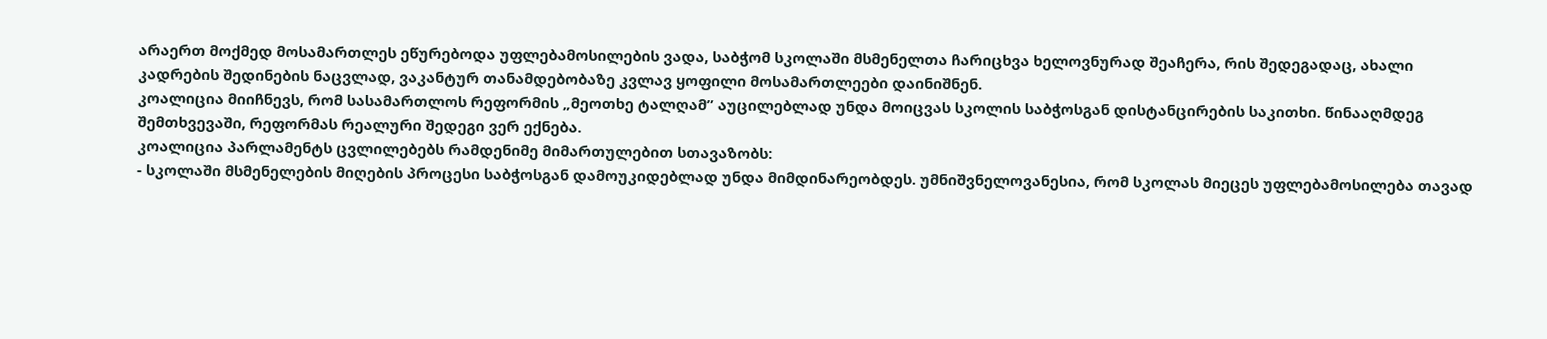არაერთ მოქმედ მოსამართლეს ეწურებოდა უფლებამოსილების ვადა, საბჭომ სკოლაში მსმენელთა ჩარიცხვა ხელოვნურად შეაჩერა, რის შედეგადაც, ახალი კადრების შედინების ნაცვლად, ვაკანტურ თანამდებობაზე კვლავ ყოფილი მოსამართლეები დაინიშნენ.
კოალიცია მიიჩნევს, რომ სასამართლოს რეფორმის „მეოთხე ტალღამ” აუცილებლად უნდა მოიცვას სკოლის საბჭოსგან დისტანცირების საკითხი. წინააღმდეგ შემთხვევაში, რეფორმას რეალური შედეგი ვერ ექნება.
კოალიცია პარლამენტს ცვლილებებს რამდენიმე მიმართულებით სთავაზობს:
- სკოლაში მსმენელების მიღების პროცესი საბჭოსგან დამოუკიდებლად უნდა მიმდინარეობდეს. უმნიშვნელოვანესია, რომ სკოლას მიეცეს უფლებამოსილება თავად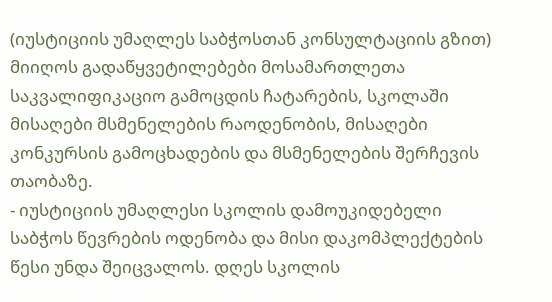(იუსტიციის უმაღლეს საბჭოსთან კონსულტაციის გზით) მიიღოს გადაწყვეტილებები მოსამართლეთა საკვალიფიკაციო გამოცდის ჩატარების, სკოლაში მისაღები მსმენელების რაოდენობის, მისაღები კონკურსის გამოცხადების და მსმენელების შერჩევის თაობაზე.
- იუსტიციის უმაღლესი სკოლის დამოუკიდებელი საბჭოს წევრების ოდენობა და მისი დაკომპლექტების წესი უნდა შეიცვალოს. დღეს სკოლის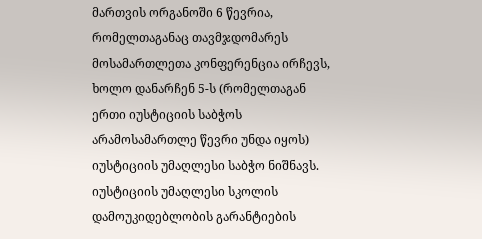მართვის ორგანოში 6 წევრია, რომელთაგანაც თავმჯდომარეს მოსამართლეთა კონფერენცია ირჩევს, ხოლო დანარჩენ 5-ს (რომელთაგან ერთი იუსტიციის საბჭოს არამოსამართლე წევრი უნდა იყოს) იუსტიციის უმაღლესი საბჭო ნიშნავს. იუსტიციის უმაღლესი სკოლის დამოუკიდებლობის გარანტიების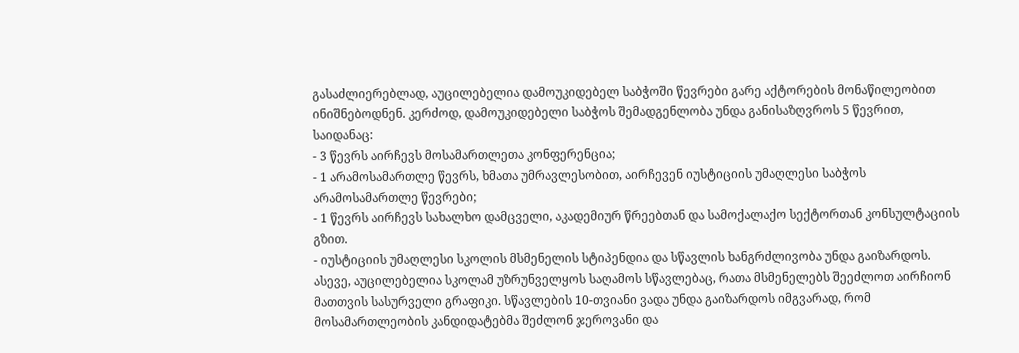გასაძლიერებლად, აუცილებელია დამოუკიდებელ საბჭოში წევრები გარე აქტორების მონაწილეობით ინიშნებოდნენ. კერძოდ, დამოუკიდებელი საბჭოს შემადგენლობა უნდა განისაზღვროს 5 წევრით, საიდანაც:
- 3 წევრს აირჩევს მოსამართლეთა კონფერენცია;
- 1 არამოსამართლე წევრს, ხმათა უმრავლესობით, აირჩევენ იუსტიციის უმაღლესი საბჭოს არამოსამართლე წევრები;
- 1 წევრს აირჩევს სახალხო დამცველი, აკადემიურ წრეებთან და სამოქალაქო სექტორთან კონსულტაციის გზით.
- იუსტიციის უმაღლესი სკოლის მსმენელის სტიპენდია და სწავლის ხანგრძლივობა უნდა გაიზარდოს. ასევე, აუცილებელია სკოლამ უზრუნველყოს საღამოს სწავლებაც, რათა მსმენელებს შეეძლოთ აირჩიონ მათთვის სასურველი გრაფიკი. სწავლების 10-თვიანი ვადა უნდა გაიზარდოს იმგვარად, რომ მოსამართლეობის კანდიდატებმა შეძლონ ჯეროვანი და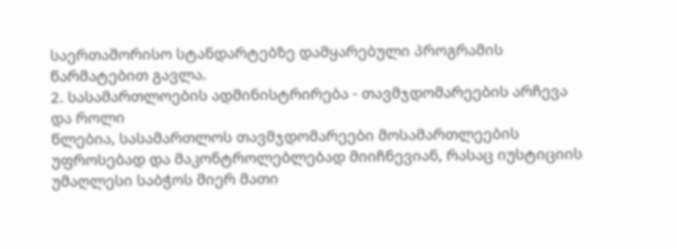საერთაშორისო სტანდარტებზე დამყარებული პროგრამის წარმატებით გავლა.
2. სასამართლოების ადმინისტრირება - თავმჯდომარეების არჩევა და როლი
წლებია, სასამართლოს თავმჯდომარეები მოსამართლეების უფროსებად და მაკონტროლებლებად მიიჩნევიან, რასაც იუსტიციის უმაღლესი საბჭოს მიერ მათი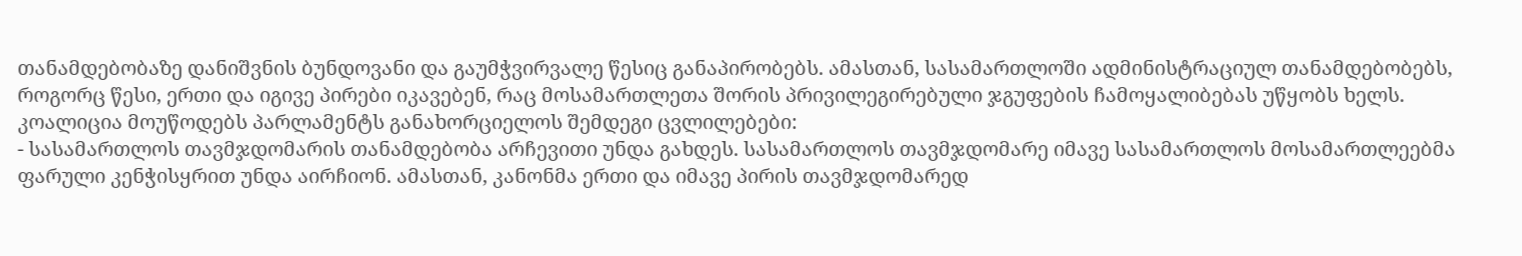თანამდებობაზე დანიშვნის ბუნდოვანი და გაუმჭვირვალე წესიც განაპირობებს. ამასთან, სასამართლოში ადმინისტრაციულ თანამდებობებს, როგორც წესი, ერთი და იგივე პირები იკავებენ, რაც მოსამართლეთა შორის პრივილეგირებული ჯგუფების ჩამოყალიბებას უწყობს ხელს.
კოალიცია მოუწოდებს პარლამენტს განახორციელოს შემდეგი ცვლილებები:
- სასამართლოს თავმჯდომარის თანამდებობა არჩევითი უნდა გახდეს. სასამართლოს თავმჯდომარე იმავე სასამართლოს მოსამართლეებმა ფარული კენჭისყრით უნდა აირჩიონ. ამასთან, კანონმა ერთი და იმავე პირის თავმჯდომარედ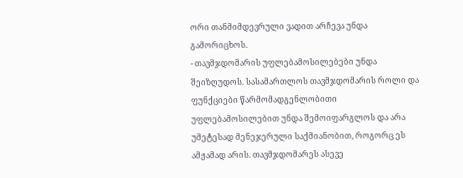ორი თანმიმდევრული ვადით არჩევა უნდა გამორიცხოს.
- თავმჯდომარის უფლებამოსილებები უნდა შეიზღუდოს. სასამართლოს თავმჯდომარის როლი და ფუნქციები წარმომადგენლობითი უფლებამოსილებით უნდა შემოიფარგლოს და არა უმეტესად მენეჯერული საქმიანობით, როგორც ეს ამჟამად არის. თავმჯდომარეს ასევე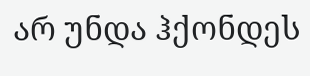არ უნდა ჰქონდეს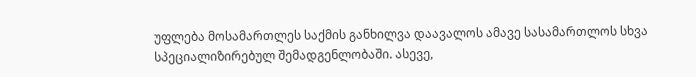უფლება მოსამართლეს საქმის განხილვა დაავალოს ამავე სასამართლოს სხვა სპეციალიზირებულ შემადგენლობაში. ასევე,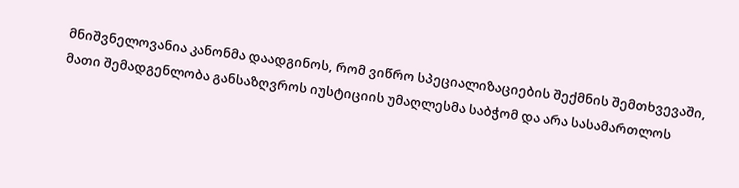მნიშვნელოვანია კანონმა დაადგინოს, რომ ვიწრო სპეციალიზაციების შექმნის შემთხვევაში, მათი შემადგენლობა განსაზღვროს იუსტიციის უმაღლესმა საბჭომ და არა სასამართლოს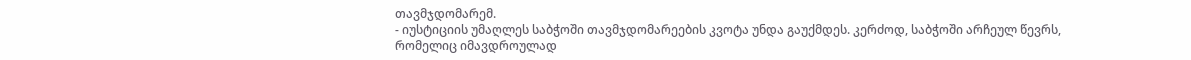თავმჯდომარემ.
- იუსტიციის უმაღლეს საბჭოში თავმჯდომარეების კვოტა უნდა გაუქმდეს. კერძოდ, საბჭოში არჩეულ წევრს, რომელიც იმავდროულად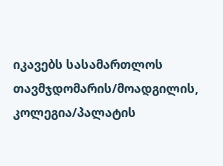იკავებს სასამართლოს თავმჯდომარის/მოადგილის, კოლეგია/პალატის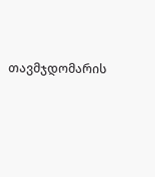თავმჯდომარის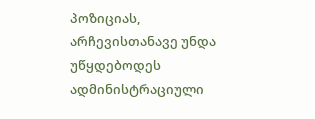პოზიციას, არჩევისთანავე უნდა უწყდებოდეს ადმინისტრაციული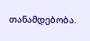თანამდებობა.